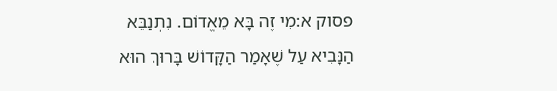פסוק א:מִי זֶה בָּא מֵאֱדוֹם. נִתְנַבֵּא הַנָּבִיא עַל שֶׁאָמַר הַקָּדוֹשׁ בָּרוּךְ הוּא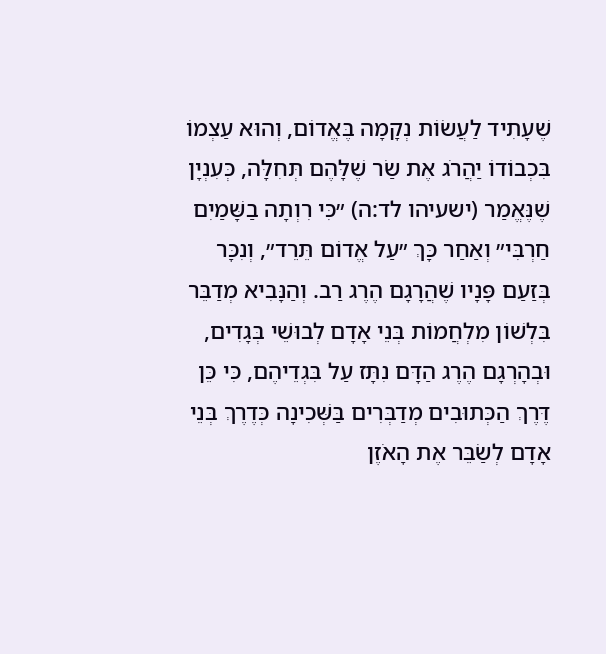שֶׁעָתִיד לַעֲשׂוֹת נְקָמָה בֶּאֱדוֹם, וְהוּא עַצְמוֹ בִּכְבוֹדוֹ יַהֲרֹג אֶת שַׂר שֶׁלָּהֶם תְּחִלָּה, כְּעִנְיָן שֶׁנֶּאֱמַר (ישעיהו לד:ה) ״כִּי רִוְתָה בַשָּׁמַיִם חַרְבִּי״ וְאַחַר כָּךְ ״עַל אֱדוֹם תֵּרֵד״, וְנִכָּר בְּזַעַם פָּנָיו שֶׁהֲרָגָם הֶרֶג רַב. וְהַנָּבִיא מְדַבֵּר בִּלְשׁוֹן מִלְחֲמוֹת בְּנֵי אָדָם לְבוּשֵׁי בְּגָדִים, וּבְהָרְגָם הֶרֶג הַדָּם נִתָּז עַל בִּגְדֵיהֶם, כִּי כֵּן דֶּרֶךְ הַכְּתוּבִים מְדַבְּרִים בַּשְּׁכִינָה כְּדֶרֶךְ בְּנֵי אָדָם לְשַׂבֵּר אֶת הָאֹזֶן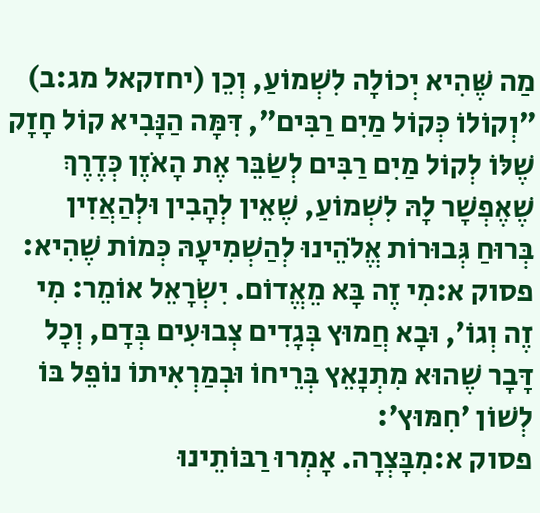מַה שֶּׁהִיא יְכוֹלָה לִשְׁמוֹעַ, וְכֵן (יחזקאל מג:ב) ״וְקוֹלוֹ כְּקוֹל מַיִם רַבִּים״, דִּמָּה הַנָּבִיא קוֹל חָזָק שֶׁלּוֹ לְקוֹל מַיִם רַבִּים לְשַׂבֵּר אֶת הָאֹזֶן כְּדֶרֶךְ שֶׁאֶפְשָׁר לָהּ לִשְׁמוֹעַ, שֶׁאֵין לְהָבִין וּלְהַאֲזִין בְּרוּחַ גְּבוּרוֹת אֱלֹהֵינוּ לְהַשְׁמִיעָהּ כְּמוֹת שֶׁהִיא:
פסוק א:מִי זֶה בָּא מֵאֱדוֹם. יִשְׂרָאֵל אוֹמֵר: מִי זֶה וְגוֹ׳, וּבָא חֲמוּץ בְּגָדִים צְבוּעִים בְּדָם, וְכָל דָּבָר שֶׁהוּא מִתְנָאֵץ בְּרֵיחוֹ וּבְמַרְאִיתוֹ נוֹפֵל בּוֹ לְשׁוֹן ׳חִמּוּץ׳:
פסוק א:מִבָּצְרָה. אָמְרוּ רַבּוֹתֵינוּ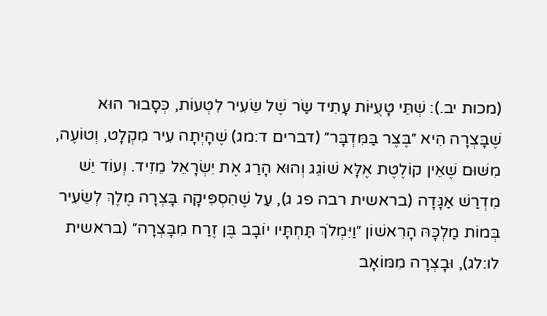(מכות יב.): שְׁתֵּי טָעֻיּוֹת עָתִיד שַׂר שֶׁל שֵׂעִיר לִטְעוֹת, כְּסָבוּר הוּא שֶׁבָּצְרָה הִיא ״בֶּצֶר בַּמִּדְבָּר״ (דברים ד:מג) שֶׁהָיְתָה עִיר מִקְלָט, וְטוֹעֶה, מִשּׁוּם שֶׁאֵין קוֹלֶטֶת אֶלָּא שׁוֹגֵג וְהוּא הָרַג אֶת יִשְׂרָאֵל מֵזִיד. וְעוֹד יֵשׁ מִדְרַשׁ אַגָּדָה (בראשית רבה פג ג), עַל שֶׁהִסְפִּיקָה בָּצְרָה מֶלֶךְ לְשֵׂעִיר בְּמוֹת מַלְכָּהּ הָרִאשׁוֹן ״וַיִּמְלֹךְ תַּחְתָּיו יוֹבָב בֶּן זֶרַח מִבָּצְרָה״ (בראשית לו:לג), וּבָצְרָה מִמּוֹאָב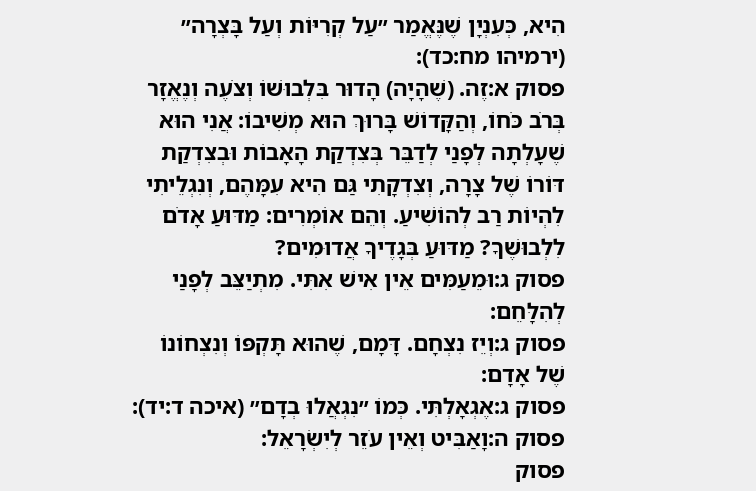הִיא, כְּעִנְיָן שֶׁנֶּאֱמַר ״עַל קְרִיּוֹת וְעַל בָּצְרָה״ (ירמיהו מח:כד):
פסוק א:זֶה. (שֶׁהָיָה) הָדוּר בִּלְבוּשׁוֹ וְצֹעֶה וְנֶאֱזָר בְּרֹב כֹּחוֹ, וְהַקָּדוֹשׁ בָּרוּךְ הוּא מְשִׁיבוֹ: אֲנִי הוּא שֶׁעָלְתָה לְפָנַי לְדַבֵּר בְּצִדְקַת הָאָבוֹת וּבְצִדְקַת דּוֹרוֹ שֶׁל צָרָה, וְצִדְקָתִי גַּם הִיא עִמָּהֶם, וְנִגְלֵיתִי לִהְיוֹת רַב לְהוֹשִׁיעַ. וְהֵם אוֹמְרִים: מַדּוּעַ אָדֹם לִלְבוּשֶׁךָ? מַדּוּעַ בְּגָדֶיךָ אֲדוּמִים?
פסוק ג:וּמֵעַמִּים אֵין אִישׁ אִתִּי. מִתְיַצֵּב לְפָנַי לְהִלָּחֵם:
פסוק ג:וְיֵז נִצְחָם. דָּמָם, שֶׁהוּא תָּקְפּוֹ וְנִצְחוֹנוֹ שֶׁל אָדָם:
פסוק ג:אֶגְאָלְתִּי. כְּמוֹ ״נִגְאֲלוּ בְדָם״ (איכה ד:יד):
פסוק ה:וָאַבִּיט וְאֵין עֹזֵר לְיִשְׂרָאֵל:
פסוק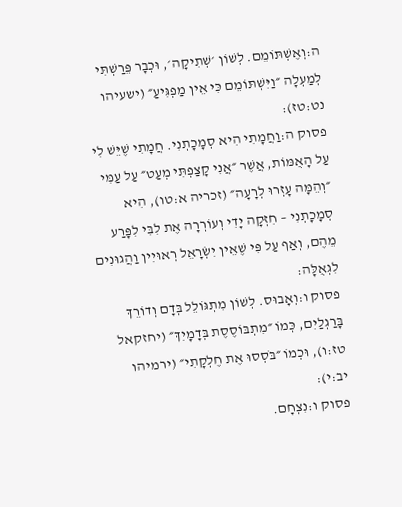ה:וְאֶשְׁתּוֹמֵם. לְשׁוֹן ׳שְׁתִיקָה׳, וּכְבָר פֵּרַשְׁתִּי לְמַעְלָה ״וַיִּשְׁתּוֹמֵם כִּי אֵין מַפְגִּיעַ״ (ישעיהו נט:טז):
פסוק ה:וַחֲמָתִי הִיא סְמָכָתְנִי. חֲמָתִי שֶׁיֵּשׁ לִי עַל הָאֻמּוֹת, אֲשֶׁר ״אֲנִי קָצַפְתִּי מְעַט״ עַל עַמִּי ״וְהֵמָּה עָזְרוּ לְרָעָה״ (זכריה א:טו), הִיא סְמָכָתְנִי – חִזְּקָה יָדִי וְעוֹרְרָה אֶת לִבִּי לִפָּרַע מֵהֶם, וְאַף עַל פִּי שֶׁאֵין יִשְׂרָאֵל רְאוּיִין וַהֲגוּנִים לִגְאֻלָּה:
פסוק ו:וְאָבוּס. לְשׁוֹן מִתְגּוֹלֵל בְּדָם וְדוֹרֵךְ בָּרַגְלַיִם, כְּמוֹ ״מִתְבּוֹסֶסֶת בְּדָמָיִךְ״ (יחזקאל טז:ו), וּכְמוֹ ״בֹּסְסוּ אֶת חֶלְקָתִי״ (ירמיהו יב:י):
פסוק ו:נִצְחָם.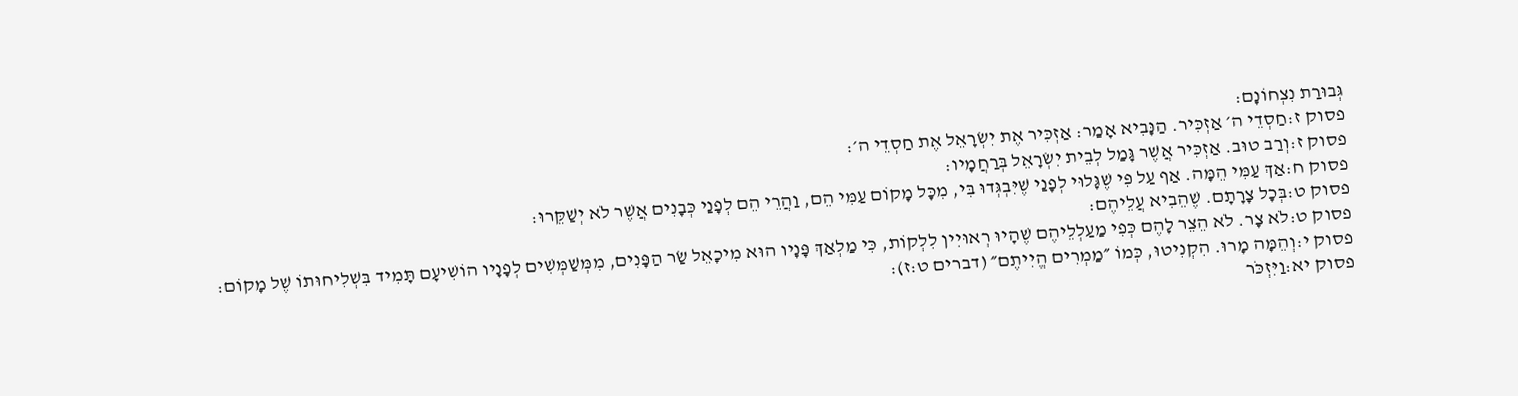גְּבוּרַת נִצְחוֹנָם:
פסוק ז:חַסְדֵי ה׳ אַזְכִּיר. הַנָּבִיא אָמַר: אַזְכִּיר אֶת יִשְׂרָאֵל אֶת חַסְדֵי ה׳:
פסוק ז:וְרַב טוּב. אַזְכִּיר אֲשֶׁר גָּמַל לְבֵית יִשְׂרָאֵל בְּרַחֲמָיו:
פסוק ח:אַךְ עַמִּי הֵמָּה. אַף עַל פִּי שֶׁגָּלוּי לְפָנַי שֶׁיִּבְגְּדוּ בִּי, מִכָּל מָקוֹם עַמִּי הֵם, וַהֲרֵי הֵם לְפָנַי כְּבָנִים אֲשֶׁר לֹא יְשַׁקֵּרוּ:
פסוק ט:בְּכָל צָרָתָם. שֶׁהֵבִיא עֲלֵיהֶם:
פסוק ט:לֹא צָר. לֹא הֵצֵר לָהֶם כְּפִי מַעַלְלֵיהֶם שֶׁהָיוּ רְאוּיִין לִלְקוֹת, כִּי מַלְאַךְ פָּנָיו הוּא מִיכָאֵל שַׂר הַפָּנִים, מִמְּשַׁמְּשִׁים לְפָנָיו הוֹשִׁיעָם תָּמִיד בִּשְׁלִיחוּתוֹ שֶׁל מָקוֹם:
פסוק י:וְהֵמָּה מָרוּ. הִקְנִיטוּ, כְּמוֹ ״מַמְרִים הֱיִיתֶם״ (דברים ט:ז):
פסוק יא:וַיִּזְכֹּר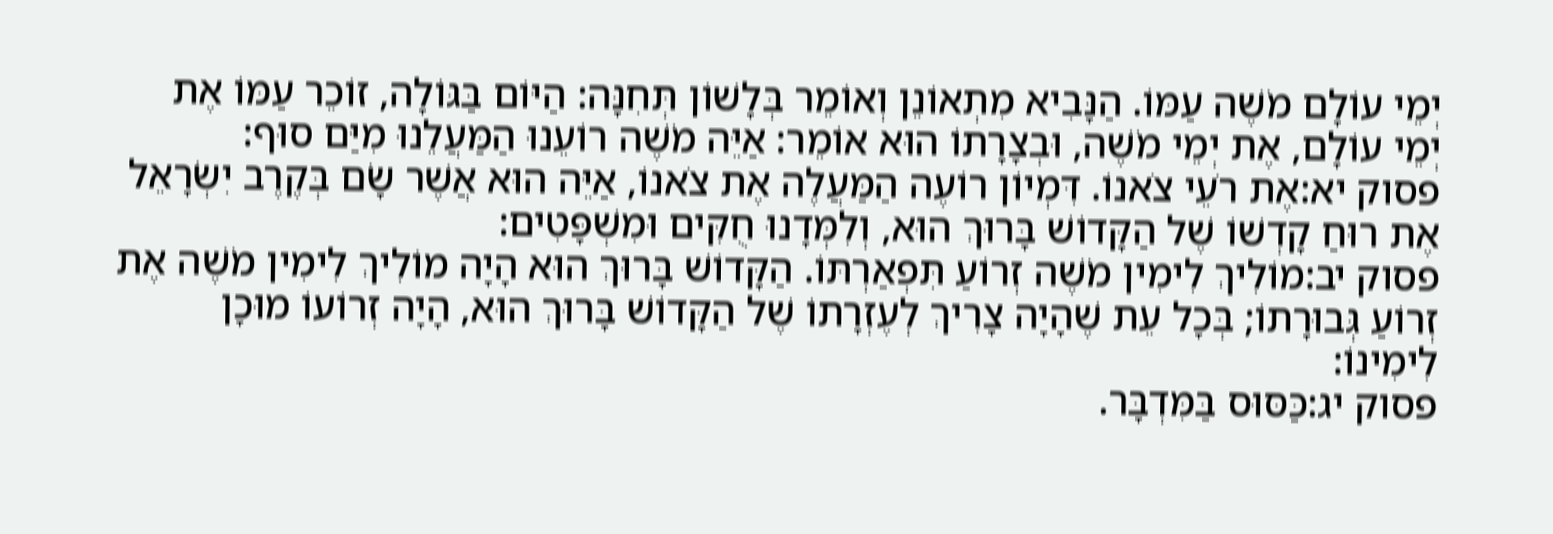יְמֵי עוֹלָם מֹשֶׁה עַמּוֹ. הַנָּבִיא מִתְאוֹנֵן וְאוֹמֵר בְּלָשׁוֹן תְּחִנָּה: הַיּוֹם בַּגּוֹלָה, זוֹכֵר עַמּוֹ אֶת יְמֵי עוֹלָם, אֶת יְמֵי מֹשֶׁה, וּבְצָרָתוֹ הוּא אוֹמֵר: אַיֵּה מֹשֶׁה רוֹעֵנוּ הַמַּעֲלֵנוּ מִיַּם סוּף:
פסוק יא:אֶת רֹעֵי צֹאנוֹ. דִּמְיוֹן רוֹעֶה הַמַּעֲלֶה אֶת צֹאנוֹ, אַיֵּה הוּא אֲשֶׁר שָׂם בְּקֶרֶב יִשְׂרָאֵל אֶת רוּחַ קָדְשׁוֹ שֶׁל הַקָּדוֹשׁ בָּרוּךְ הוּא, וְלִמְּדָנוּ חֻקִּים וּמִשְׁפָּטִים:
פסוק יב:מוֹלִיךְ לִימִין מֹשֶׁה זְרוֹעַ תִּפְאַרְתּוֹ. הַקָּדוֹשׁ בָּרוּךְ הוּא הָיָה מוֹלִיךְ לִימִין מֹשֶׁה אֶת זְרוֹעַ גְּבוּרָתוֹ; בְּכָל עֵת שֶׁהָיָה צָרִיךְ לְעֶזְרָתוֹ שֶׁל הַקָּדוֹשׁ בָּרוּךְ הוּא, הָיָה זְרוֹעוֹ מוּכָן לִימִינוֹ:
פסוק יג:כַּסּוּס בַּמִּדְבָּר.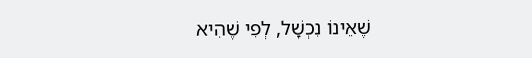שֶׁאֵינוֹ נִכְשָׁל, לְפִי שֶׁהִיא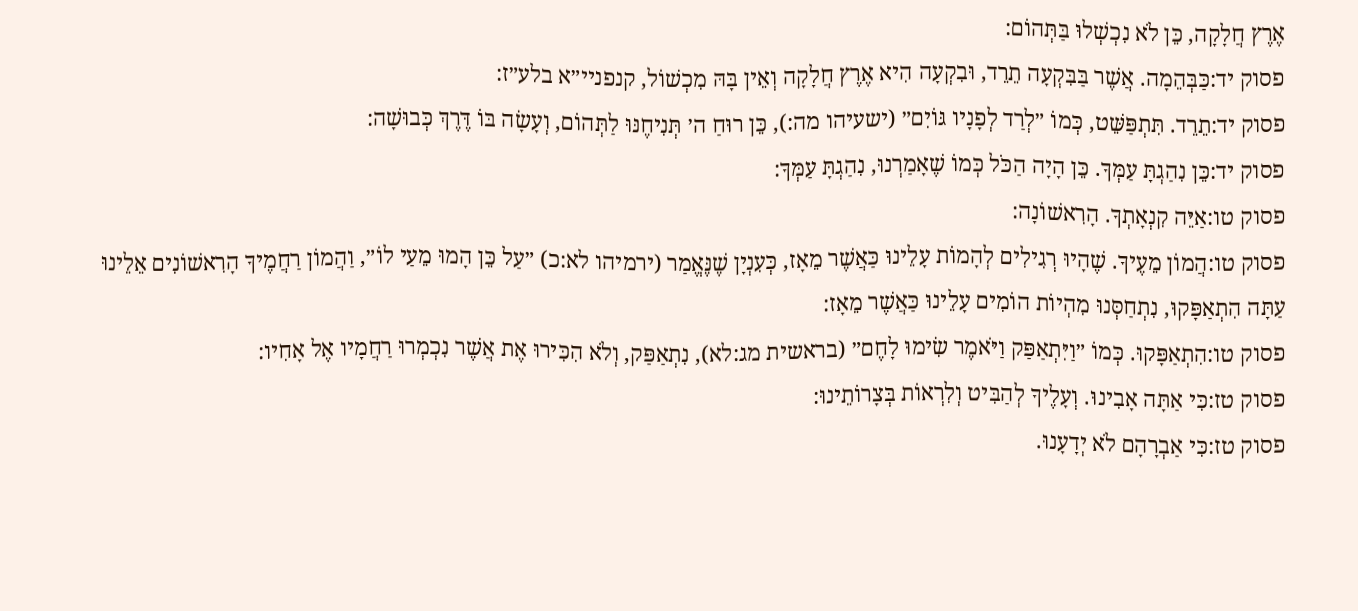אֶרֶץ חֲלָקָה, כֵּן לֹא נִכְשְׁלוּ בַּתְּהוֹם:
פסוק יד:כַּבְּהֵמָה. אֲשֶׁר בַּבִּקְעָה תֵרֵד, וּבִקְעָה הִיא אֶרֶץ חֲלָקָה וְאֵין בָּהּ מִכְשׁוֹל, קנפניי״א בלע״ז:
פסוק יד:תֵרֵד. תִּתְפַּשֵּׁט, כְּמוֹ ״לְרַד לְפָנָיו גּוֹיִם״ (ישעיהו מה:), כֵּן רוּחַ ה׳ תְּנִיחֶנּוּ לַתְּהוֹם, וְעָשָׂה בּוֹ דֶּרֶךְ כְּבוּשָׁה:
פסוק יד:כֵּן נִהַגְתָּ עַמְּךָ. כֵּן הָיָה הַכֹּל כְּמוֹ שֶׁאָמַרְנוּ, נִהַגְתָּ עַמְּךָ:
פסוק טו:אַיֵּה קִנְאָתְךָ. הָרִאשׁוֹנָה:
פסוק טו:הֲמוֹן מֵעֶיךָ. שֶׁהָיוּ רְגִילִים לְהָמוֹת עָלֵינוּ כַּאֲשֶׁר מֵאָז, כְּעִנְיָן שֶׁנֶּאֱמַר (ירמיהו לא:כ) ״עַל כֵּן הָמוּ מֵעַי לוֹ״, וַהֲמוֹן רַחֲמֶיךָ הָרִאשׁוֹנִים אֵלֵינוּ עַתָּה הִתְאַפָּקוּ, נִתְחַסְּנוּ מִהְיוֹת הוֹמִים עָלֵינוּ כַּאֲשֶׁר מֵאָז:
פסוק טו:הִתְאַפָּקוּ. כְּמוֹ ״וַיִּתְאַפַּק וַיֹּאמֶר שִׂימוּ לָחֶם״ (בראשית מג:לא), נִתְאַפַּק, וְלֹא הִכִּירוּ אֶת אֲשֶׁר נִכְמְרוּ רַחֲמָיו אֶל אָחִיו:
פסוק טז:כִּי אַתָּה אָבִינוּ. וְעָלֶיךָ לְהַבִּיט וְלִרְאוֹת בְּצָרוֹתֵינוּ:
פסוק טז:כִּי אַבְרָהָם לֹא יְדָעָנוּ.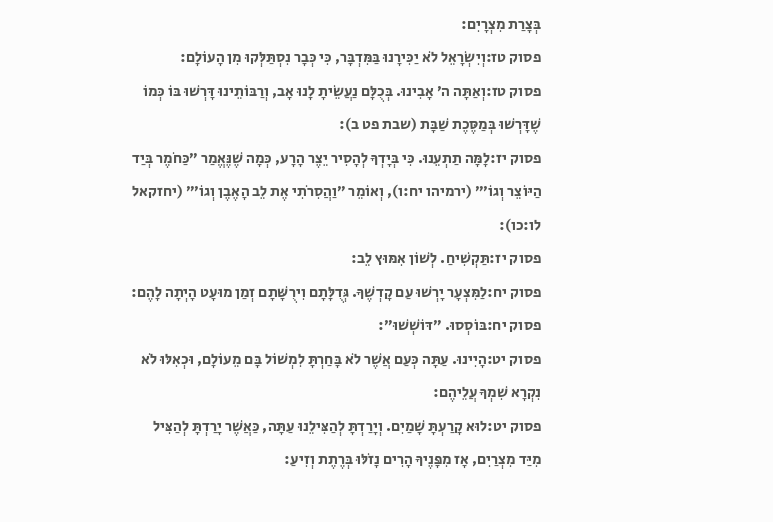בְּצָרַת מִצְרָיִם:
פסוק טז:וְיִשְׂרָאֵל לֹא יַכִּירָנוּ בַּמִּדְבָּר, כִּי כְּבָר נִסְתַּלְּקוּ מִן הָעוֹלָם:
פסוק טז:וְאַתָּה ה׳ אָבִינוּ. בְּכֻלָּם נַעֲשֵׂיתָ לָנוּ אָב, וְרַבּוֹתֵינוּ דָּרְשׁוּ בּוֹ כְּמוֹ שֶׁדָּרְשׁוּ בְּמַסֶּכֶת שַׁבָּת (שבת פט ב):
פסוק יז:לָמָּה תַתְעֵנוּ. כִּי בְּיָדְךָ לְהָסִיר יֵצֶר הָרָע, כְּמָה שֶׁנֶּאֱמַר ״כַּחֹמֶר בְּיַד הַיּוֹצֵר וְגוֹ׳״ (ירמיהו יח:ו), וְאוֹמֵר ״וַהֲסִרֹתִי אֶת לֵב הָאֶבֶן וְגוֹ׳״ (יחזקאל לו:כו):
פסוק יז:תַּקְשִׁיחַ. לְשׁוֹן אִמּוּץ לֵב:
פסוק יח:לַמִּצְעָר יָרְשׁוּ עַם קָדְשֶׁךָ. גְּדֻלָּתָם וִירֻשָּׁתָם זְמַן מוּעָט הָיְתָה לָהֶם:
פסוק יח:בּוֹסְסוּ. ״דּוֹשְׁשׁוּ״:
פסוק יט:הָיִינוּ. עַתָּה כְּעַם אֲשֶׁר לֹא בָּחַרְתָּ לִמְשׁוֹל בָּם מֵעוֹלָם, וּכְאִלּוּ לֹא נִקְרָא שִׁמְךָ עֲלֵיהֶם:
פסוק יט:לוּא קָרַעְתָּ שָׁמַיִם. וְיָרַדְתָּ לְהַצִּילֵנוּ עַתָּה, כַּאֲשֶׁר יָרַדְתָּ לְהַצִּיל מִיַּד מִצְרַיִם, אָז מִפָּנֶיךָ הָרִים נָזֹלּוּ בְּרֶתֶת וְזִיעַ: